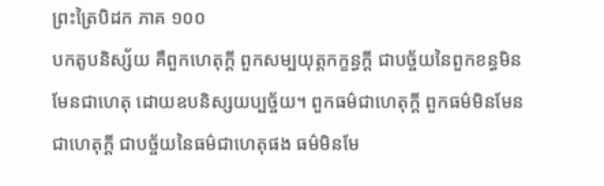ព្រះត្រៃបិដក ភាគ ១០០
បកតូបនិស្ស័យ គឺពួកហេតុក្តី ពួកសម្បយុត្តកក្ខន្ធក្តី ជាបច្ច័យនៃពួកខន្ធមិនមែនជាហេតុ ដោយឧបនិស្សយប្បច្ច័យ។ ពួកធម៌ជាហេតុក្តី ពួកធម៌មិនមែនជាហេតុក្តី ជាបច្ច័យនៃធម៌ជាហេតុផង ធម៌មិនមែ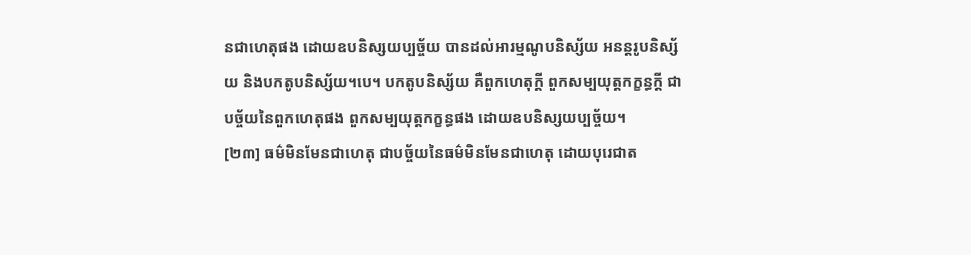នជាហេតុផង ដោយឧបនិស្សយប្បច្ច័យ បានដល់អារម្មណូបនិស្ស័យ អនន្តរូបនិស្ស័យ និងបកតូបនិស្ស័យ។បេ។ បកតូបនិស្ស័យ គឺពួកហេតុក្តី ពួកសម្បយុត្តកក្ខន្ធក្តី ជាបច្ច័យនៃពួកហេតុផង ពួកសម្បយុត្តកក្ខន្ធផង ដោយឧបនិស្សយប្បច្ច័យ។
[២៣] ធម៌មិនមែនជាហេតុ ជាបច្ច័យនៃធម៌មិនមែនជាហេតុ ដោយបុរេជាត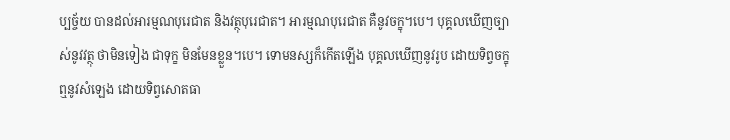ប្បច្ច័យ បានដល់អារម្មណបុរេជាត និងវត្ថុបុរេជាត។ អារម្មណបុរេជាត គឺនូវចក្ខុ។បេ។ បុគ្គលឃើញច្បាស់នូវវត្ថុ ថាមិនទៀង ជាទុក្ខ មិនមែនខ្លួន។បេ។ ទោមនស្សក៏កើតឡើង បុគ្គលឃើញនូវរូប ដោយទិព្វចក្ខុ ឮនូវសំឡេង ដោយទិព្វសោតធា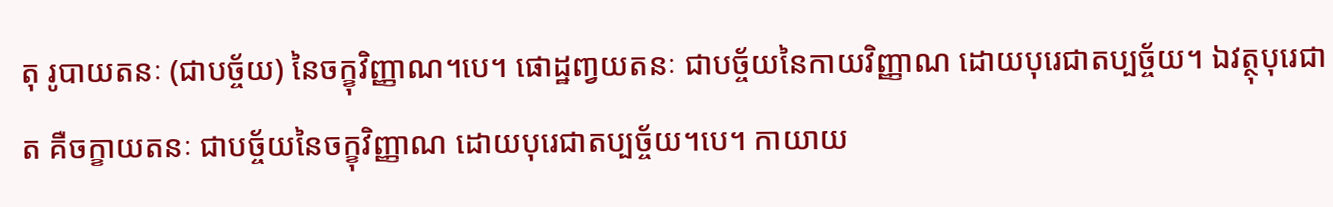តុ រូបាយតនៈ (ជាបច្ច័យ) នៃចក្ខុវិញ្ញាណ។បេ។ ផោដ្ឋពា្វយតនៈ ជាបច្ច័យនៃកាយវិញ្ញាណ ដោយបុរេជាតប្បច្ច័យ។ ឯវត្ថុបុរេជាត គឺចក្ខាយតនៈ ជាបច្ច័យនៃចក្ខុវិញ្ញាណ ដោយបុរេជាតប្បច្ច័យ។បេ។ កាយាយ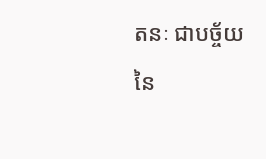តនៈ ជាបច្ច័យនៃ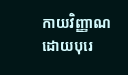កាយវិញ្ញាណ ដោយបុរេ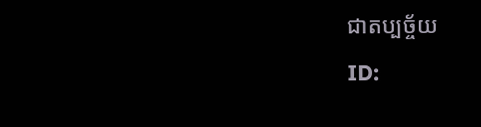ជាតប្បច្ច័យ
ID: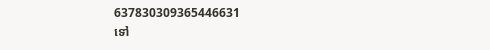637830309365446631
ទៅ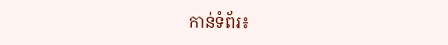កាន់ទំព័រ៖